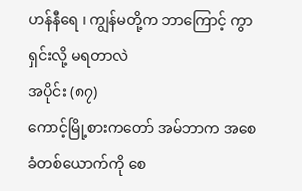ဟန်နီရေ ၊ ကျွန်မတို့က ဘာကြောင့် ကွာရှင်းလို့ မရတာလဲ
အပိုင်း (၈၇)
ကောင့်မြို့စားကတော် အမ်ဘာက အစေခံတစ်ယောက်ကို စေ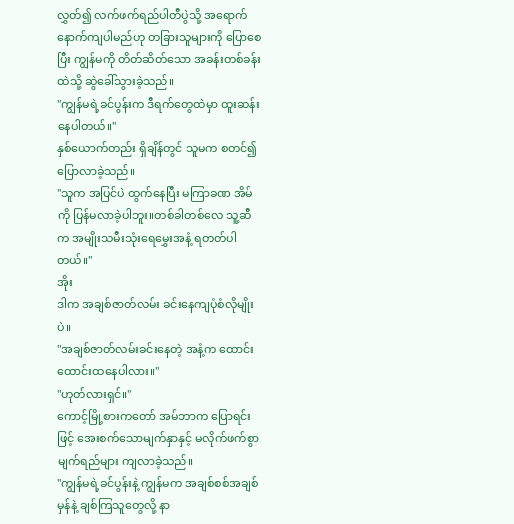လွှတ်၍ လက်ဖက်ရည်ပါတီပွဲသို့ အရောက်နောက်ကျပါမည်ဟု တခြားသူများကို ပြောစေပြီး ကျွန်မကို တိတ်ဆိတ်သော အခန်းတစ်ခန်းထဲသို့ ဆွဲခေါ်သွားခဲ့သည်။
"ကျွန်မရဲ့ခင်ပွန်းက ဒီရက်တွေထဲမှာ ထူးဆန်းနေပါတယ်။"
နှစ်ယောက်တည်း ရှိချိန်တွင် သူမက စတင်၍ ပြောလာခဲ့သည်။
"သူက အပြင်ပဲ ထွက်နေပြီး မကြာခဏ အိမ်ကို ပြန်မလာခဲ့ပါဘူး။တစ်ခါတစ်လေ သူ့ဆီက အမျိုးသမီးသုံးရေမွှေးအနံ့ ရတတ်ပါတယ်။"
အိုး
ဒါက အချစ်ဇာတ်လမ်း ခင်းနေကျပုံစံလိုမျိုးပဲ။
"အချစ်ဇာတ်လမ်းခင်းနေတဲ့ အနံ့က ထောင်းထောင်းထနေပါလား။"
"ဟုတ်လားရှင်။"
ကောင့်မြို့စားကတော် အမ်ဘာက ပြောရင်းဖြင့် အေးစက်သောမျက်နှာနှင့် မလိုက်ဖက်စွာ မျက်ရည်များ ကျလာခဲ့သည်။
"ကျွန်မရဲ့ခင်ပွန်းနဲ့ ကျွန်မက အချစ်စစ်အချစ်မှန်နဲ့ ချစ်ကြသူတွေလို့ နာ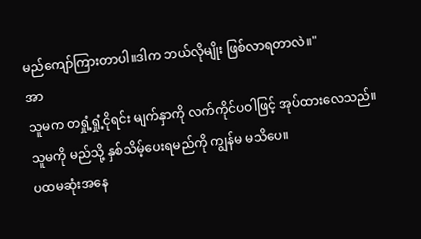မည်ကျော်ကြားတာပါ။ဒါက ဘယ်လိုမျိုး ဖြစ်လာရတာလဲ။"
အာ
သူမက တရှုံ့ရှုံ့ငိုရင်း မျက်နှာကို လက်ကိုင်ပဝါဖြင့် အုပ်ထားလေသည်။
သူမကို မည်သို့ နှစ်သိမ့်ပေးရမည်ကို ကျွန်မ မသိပေ။
ပထမဆုံးအနေ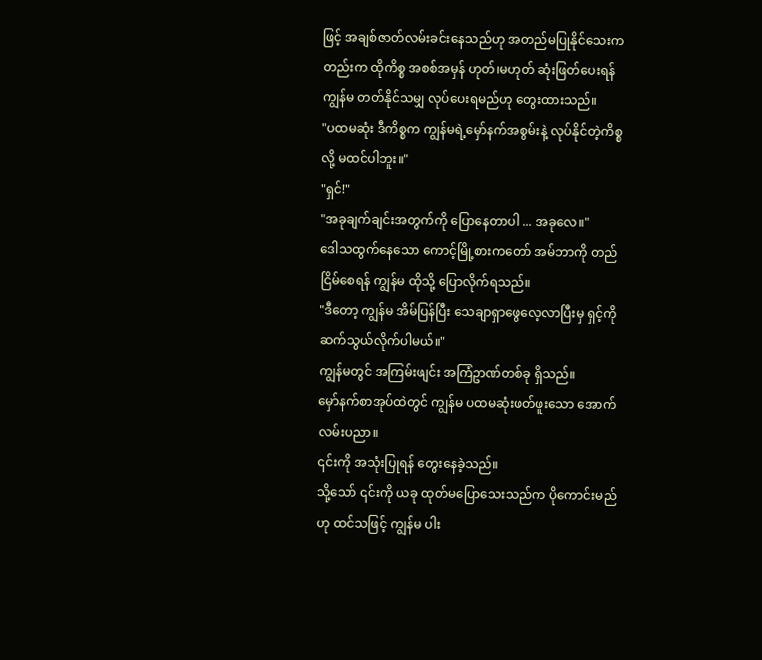ဖြင့် အချစ်ဇာတ်လမ်းခင်းနေသည်ဟု အတည်မပြုနိုင်သေးကတည်းက ထိုကိစ္စ အစစ်အမှန် ဟုတ်၊မဟုတ် ဆုံးဖြတ်ပေးရန် ကျွန်မ တတ်နိုင်သမျှ လုပ်ပေးရမည်ဟု တွေးထားသည်။
"ပထမဆုံး ဒီကိစ္စက ကျွန်မရဲ့မှော်နက်အစွမ်းနဲ့ လုပ်နိုင်တဲ့ကိစ္စလို့ မထင်ပါဘူး။"
"ရှင်!"
"အခုချက်ချင်းအတွက်ကို ပြောနေတာပါ ... အခုလေ။"
ဒေါသထွက်နေသော ကောင့်မြို့စားကတော် အမ်ဘာကို တည်ငြိမ်စေရန် ကျွန်မ ထိုသို့ ပြောလိုက်ရသည်။
"ဒီတော့ ကျွန်မ အိမ်ပြန်ပြီး သေချာရှာဖွေလေ့လာပြီးမှ ရှင့်ကို ဆက်သွယ်လိုက်ပါမယ်။"
ကျွန်မတွင် အကြမ်းဖျင်း အကြံဥာဏ်တစ်ခု ရှိသည်။
မှော်နက်စာအုပ်ထဲတွင် ကျွန်မ ပထမဆုံးဖတ်ဖူးသော အောက်လမ်းပညာ။
၎င်းကို အသုံးပြုရန် တွေးနေခဲ့သည်။
သို့သော် ၎င်းကို ယခု ထုတ်မပြောသေးသည်က ပိုကောင်းမည်ဟု ထင်သဖြင့် ကျွန်မ ပါး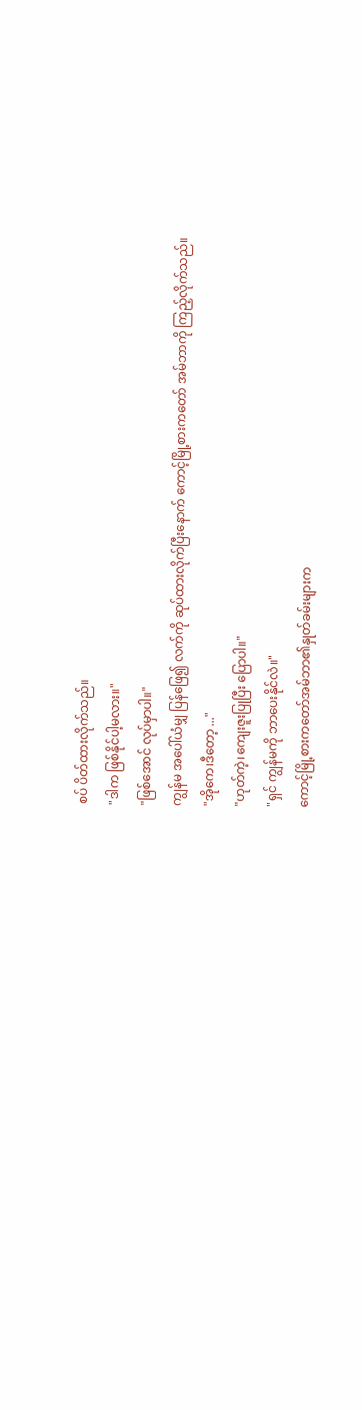စပ် ပိတ်ထားလိုက်သည်။
"ဒါက ဖြစ်နိုင်ပါ့မလား။"
"ဖြစ်အောင် လုပ်မှာပါ။"
ကျွန်မ အပေါ်ယံမျှ ပြန်ဖြေ၍ လက်ကို ဆုပ်ထားလိုက်ပြီးနောက် ကောင့်မြို့စားကတော် အမ်ဘာကို ကြည့်လိုက်သည်။
"အိုကေ၊ဒီတော့ ..."
"ဟုတ်ကဲ့၊ကျေးဇူးပြုပြီး ပြောပါ။"
"ရှင် ကျွန်မကို ဘာပေးနိုင်လဲ။"
ကောင့်မြို့စားကတော်အမ်ဘာ၏နှုတ်ခမ်းများက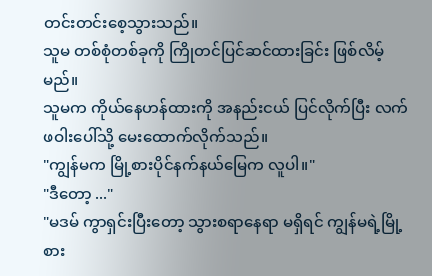တင်းတင်းစေ့သွားသည်။
သူမ တစ်စုံတစ်ခုကို ကြိုတင်ပြင်ဆင်ထားခြင်း ဖြစ်လိမ့်မည်။
သူမက ကိုယ်နေဟန်ထားကို အနည်းငယ် ပြင်လိုက်ပြီး လက်ဖဝါးပေါ်သို့ မေးထောက်လိုက်သည်။
"ကျွန်မက မြို့စားပိုင်နက်နယ်မြေက လူပါ။"
"ဒီတော့ ..."
"မဒမ် ကွာရှင်းပြီးတော့ သွားစရာနေရာ မရှိရင် ကျွန်မရဲ့မြို့စား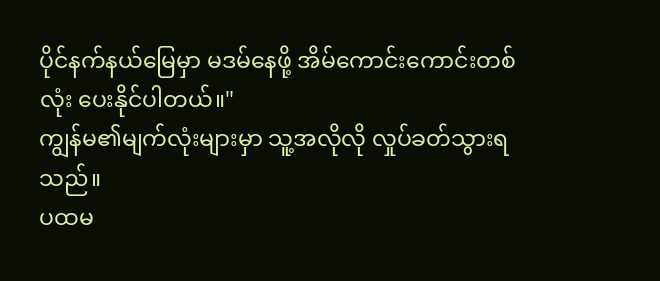ပိုင်နက်နယ်မြေမှာ မဒမ်နေဖို့ အိမ်ကောင်းကောင်းတစ်လုံး ပေးနိုင်ပါတယ်။"
ကျွန်မ၏မျက်လုံးများမှာ သူ့အလိုလို လှုပ်ခတ်သွားရသည်။
ပထမ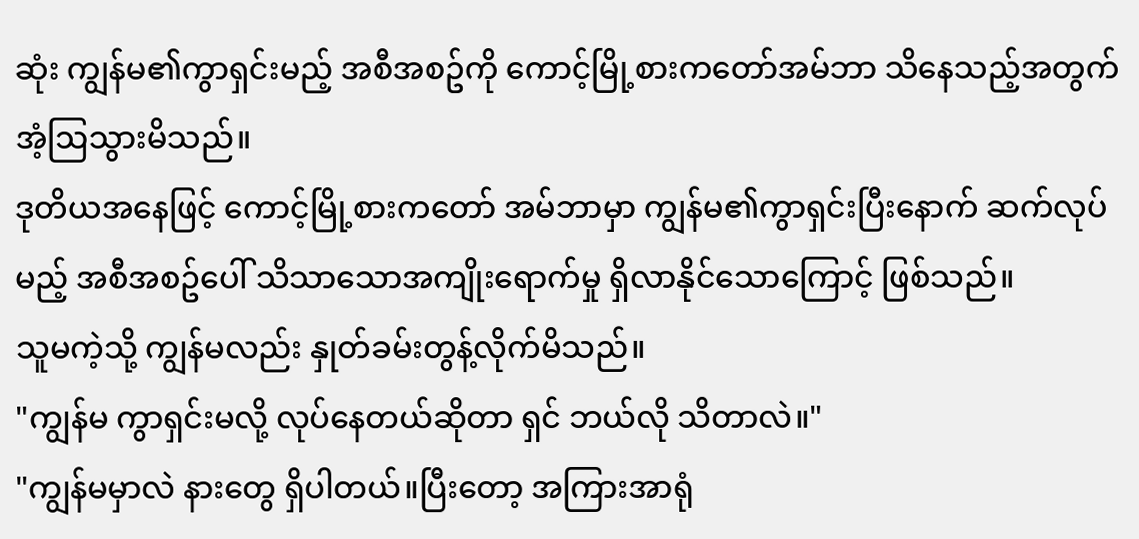ဆုံး ကျွန်မ၏ကွာရှင်းမည့် အစီအစဥ်ကို ကောင့်မြို့စားကတော်အမ်ဘာ သိနေသည့်အတွက် အံ့ဩသွားမိသည်။
ဒုတိယအနေဖြင့် ကောင့်မြို့စားကတော် အမ်ဘာမှာ ကျွန်မ၏ကွာရှင်းပြီးနောက် ဆက်လုပ်မည့် အစီအစဥ်ပေါ် သိသာသောအကျိုးရောက်မှု ရှိလာနိုင်သောကြောင့် ဖြစ်သည်။
သူမကဲ့သို့ ကျွန်မလည်း နှုတ်ခမ်းတွန့်လိုက်မိသည်။
"ကျွန်မ ကွာရှင်းမလို့ လုပ်နေတယ်ဆိုတာ ရှင် ဘယ်လို သိတာလဲ။"
"ကျွန်မမှာလဲ နားတွေ ရှိပါတယ်။ပြီးတော့ အကြားအာရုံ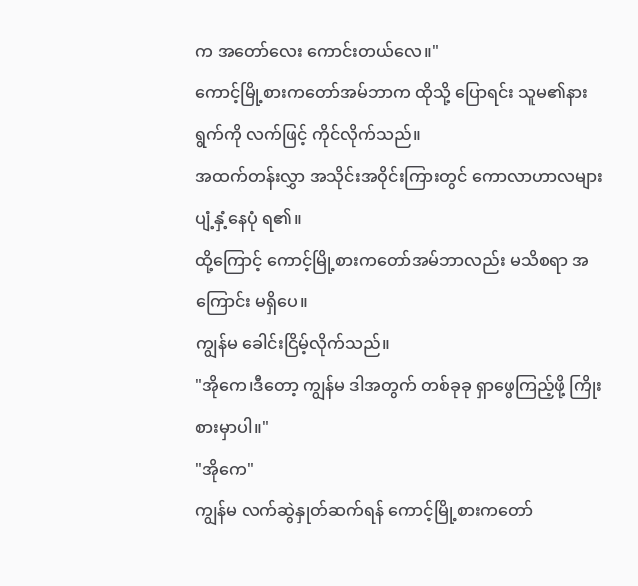က အတော်လေး ကောင်းတယ်လေ။"
ကောင့်မြို့စားကတော်အမ်ဘာက ထိုသို့ ပြောရင်း သူမ၏နားရွက်ကို လက်ဖြင့် ကိုင်လိုက်သည်။
အထက်တန်းလွှာ အသိုင်းအဝိုင်းကြားတွင် ကောလာဟာလများ ပျံ့နှံ့နေပုံ ရ၏။
ထို့ကြောင့် ကောင့်မြို့စားကတော်အမ်ဘာလည်း မသိစရာ အကြောင်း မရှိပေ။
ကျွန်မ ခေါင်းငြိမ့်လိုက်သည်။
"အိုကေ၊ဒီတော့ ကျွန်မ ဒါအတွက် တစ်ခုခု ရှာဖွေကြည့်ဖို့ ကြိုးစားမှာပါ။"
"အိုကေ"
ကျွန်မ လက်ဆွဲနှုတ်ဆက်ရန် ကောင့်မြို့စားကတော်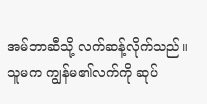အမ်ဘာဆီသို့ လက်ဆန့်လိုက်သည်။
သူမက ကျွန်မ၏လက်ကို ဆုပ်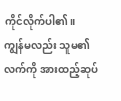ကိုင်လိုက်ပါ၏။
ကျွန်မလည်း သူမ၏လက်ကို အားထည့်ဆုပ်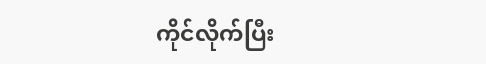ကိုင်လိုက်ပြီး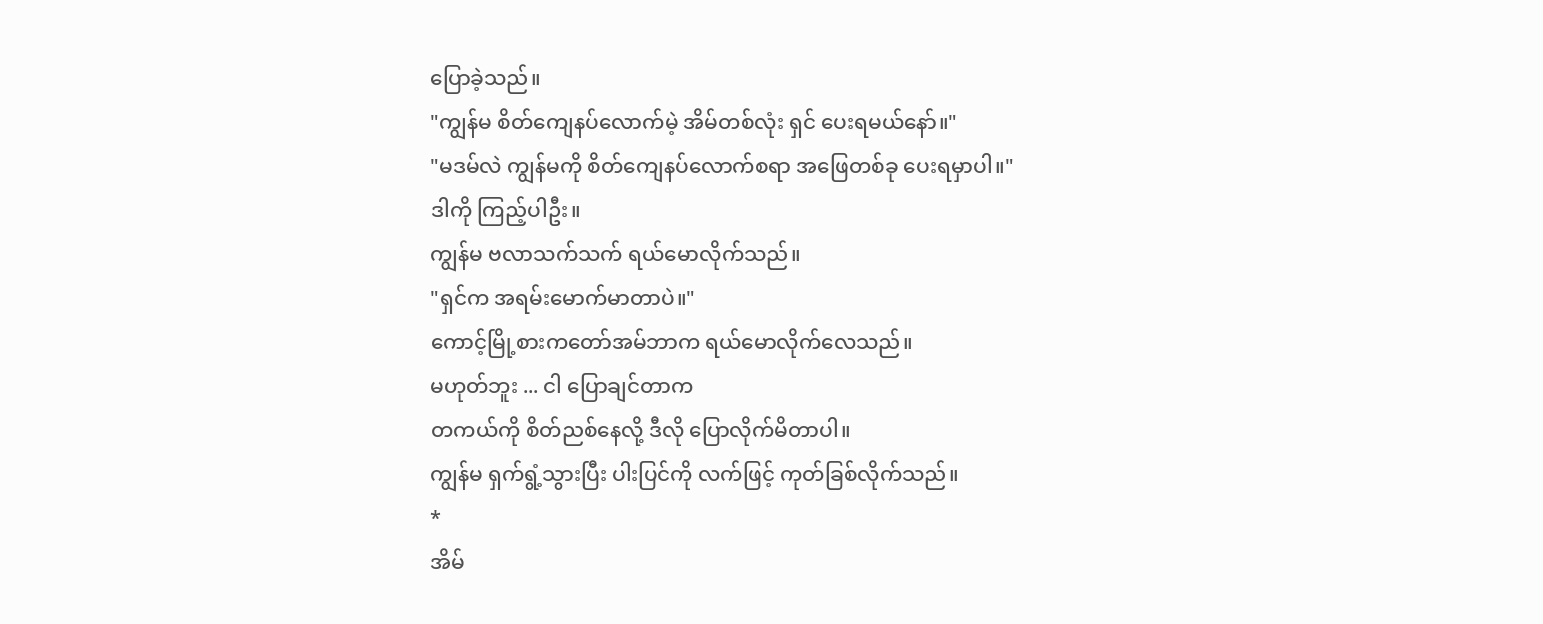ပြောခဲ့သည်။
"ကျွန်မ စိတ်ကျေနပ်လောက်မဲ့ အိမ်တစ်လုံး ရှင် ပေးရမယ်နော်။"
"မဒမ်လဲ ကျွန်မကို စိတ်ကျေနပ်လောက်စရာ အဖြေတစ်ခု ပေးရမှာပါ။"
ဒါကို ကြည့်ပါဦး။
ကျွန်မ ဗလာသက်သက် ရယ်မောလိုက်သည်။
"ရှင်က အရမ်းမောက်မာတာပဲ။"
ကောင့်မြို့စားကတော်အမ်ဘာက ရယ်မောလိုက်လေသည်။
မဟုတ်ဘူး ... ငါ ပြောချင်တာက
တကယ်ကို စိတ်ညစ်နေလို့ ဒီလို ပြောလိုက်မိတာပါ။
ကျွန်မ ရှက်ရွံ့သွားပြီး ပါးပြင်ကို လက်ဖြင့် ကုတ်ခြစ်လိုက်သည်။
*
အိမ်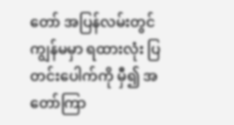တော် အပြန်လမ်းတွင် ကျွန်မမှာ ရထားလုံး ပြတင်းပေါက်ကို မှီ၍ အတော်ကြာ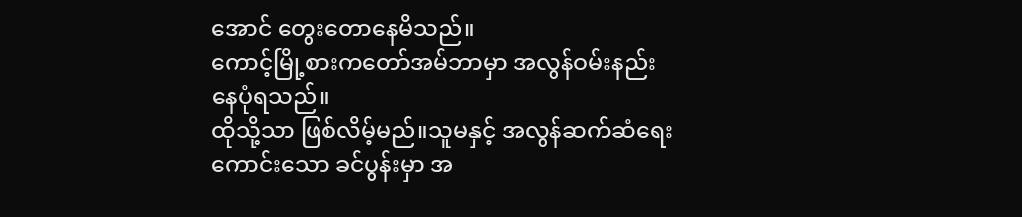အောင် တွေးတောနေမိသည်။
ကောင့်မြို့စားကတော်အမ်ဘာမှာ အလွန်ဝမ်းနည်းနေပုံရသည်။
ထိုသို့သာ ဖြစ်လိမ့်မည်။သူမနှင့် အလွန်ဆက်ဆံရေးကောင်းသော ခင်ပွန်းမှာ အ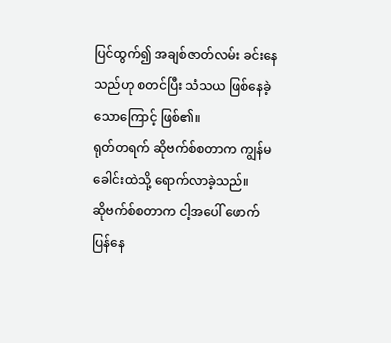ပြင်ထွက်၍ အချစ်ဇာတ်လမ်း ခင်းနေသည်ဟု စတင်ပြီး သံသယ ဖြစ်နေခဲ့သောကြောင့် ဖြစ်၏။
ရုတ်တရက် ဆိုဗက်စ်စတာက ကျွန်မခေါင်းထဲသို့ ရောက်လာခဲ့သည်။
ဆိုဗက်စ်စတာက ငါ့အပေါ် ဖောက်ပြန်နေ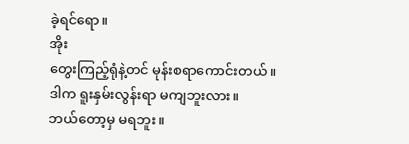ခဲ့ရင်ရော။
အိုး
တွေးကြည့်ရုံနဲ့တင် မုန်းစရာကောင်းတယ်။
ဒါက ရူးနှမ်းလွန်းရာ မကျဘူးလား။
ဘယ်တော့မှ မရဘူး။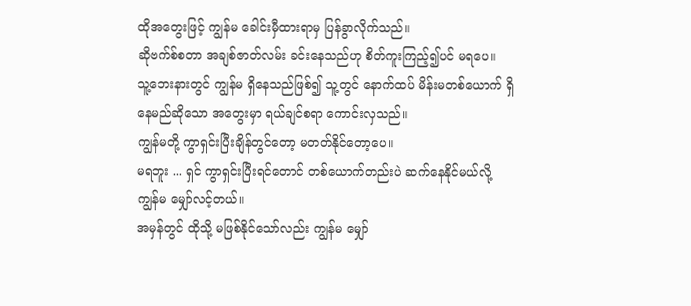ထိုအတွေးဖြင့် ကျွန်မ ခေါင်းမှီထားရာမှ ပြန်ခွာလိုက်သည်။
ဆိုဗက်စ်စတာ အချစ်ဇာတ်လမ်း ခင်းနေသည်ဟု စိတ်ကူးကြည့်၍ပင် မရပေ။
သူ့ဘေးနားတွင် ကျွန်မ ရှိနေသည်ဖြစ်၍ သူ့တွင် နောက်ထပ် မိန်းမတစ်ယောက် ရှိနေမည်ဆိုသော အတွေးမှာ ရယ်ချင်စရာ ကောင်းလှသည်။
ကျွန်မတို့ ကွာရှင်းပြီးချိန်တွင်တော့ မတတ်နိုင်တော့ပေ။
မရဘူး ... ရှင် ကွာရှင်းပြီးရင်တောင် တစ်ယောက်တည်းပဲ ဆက်နေနိုင်မယ်လို့ ကျွန်မ မျှော်လင့်တယ်။
အမှန်တွင် ထိုသို့ မဖြစ်နိုင်သော်လည်း ကျွန်မ မျှော်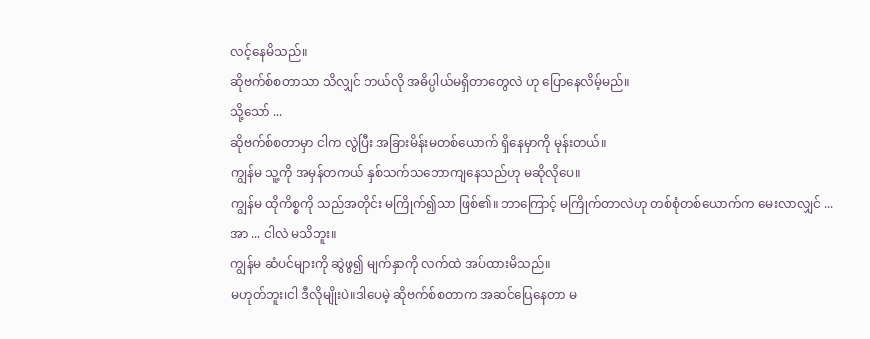လင့်နေမိသည်။
ဆိုဗက်စ်စတာသာ သိလျှင် ဘယ်လို အဓိပ္ပါယ်မရှိတာတွေလဲ ဟု ပြောနေလိမ့်မည်။
သို့သော် ...
ဆိုဗက်စ်စတာမှာ ငါက လွဲပြီး အခြားမိန်းမတစ်ယောက် ရှိနေမှာကို မုန်းတယ်။
ကျွန်မ သူ့ကို အမှန်တကယ် နှစ်သက်သဘောကျနေသည်ဟု မဆိုလိုပေ။
ကျွန်မ ထိုကိစ္စကို သည်အတိုင်း မကြိုက်၍သာ ဖြစ်၏။ ဘာကြောင့် မကြိုက်တာလဲဟု တစ်စုံတစ်ယောက်က မေးလာလျှင် ...
အာ ... ငါလဲ မသိဘူး။
ကျွန်မ ဆံပင်များကို ဆွဲဖွ၍ မျက်နှာကို လက်ထဲ အပ်ထားမိသည်။
မဟုတ်ဘူး၊ငါ ဒီလိုမျိုးပဲ။ဒါပေမဲ့ ဆိုဗက်စ်စတာက အဆင်ပြေနေတာ မ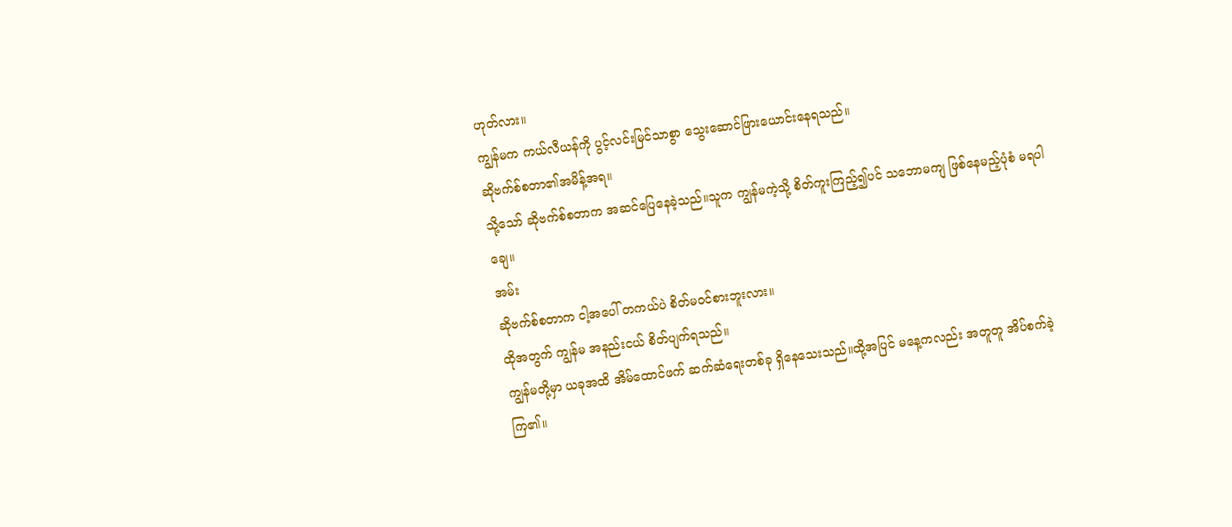ဟုတ်လား။
ကျွန်မက ကယ်လီယန်ကို ပွင့်လင်းမြင်သာစွာ သွေးဆောင်ဖြားယောင်းနေရသည်။
ဆိုဗက်စ်စတာ၏အမိန့်အရ။
သို့သော် ဆိုဗက်စ်စတာက အဆင်ပြေနေခဲ့သည်။သူက ကျွန်မကဲ့သို့ စိတ်ကူးကြည့်၍ပင် သဘောမကျ ဖြစ်နေမည့်ပုံစံ မရပါချေ။
အမ်း
ဆိုဗက်စ်စတာက ငါ့အပေါ် တကယ်ပဲ စိတ်မဝင်စားဘူးလား။
ထိုအတွက် ကျွန်မ အနည်းငယ် စိတ်ပျက်ရသည်။
ကျွန်မတို့မှာ ယခုအထိ အိမ်ထောင်ဖက် ဆက်ဆံရေးတစ်ခု ရှိနေသေးသည်။ထို့အပြင် မနေ့ကလည်း အတူတူ အိပ်စက်ခဲ့ကြ၏။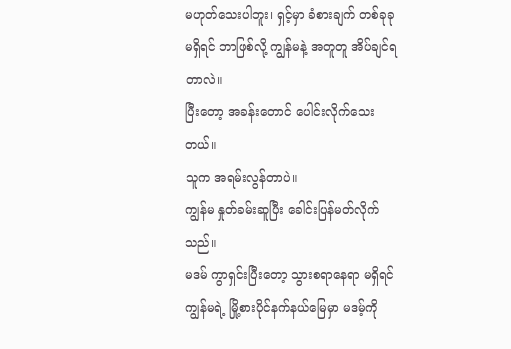မဟုတ်သေးပါဘူး၊ ရှင့်မှာ ခံစားချက် တစ်ခုခုမရှိရင် ဘာဖြစ်လို့ ကျွန်မနဲ့ အတူတူ အိပ်ချင်ရတာလဲ။
ပြီးတော့ အခန်းတောင် ပေါင်းလိုက်သေးတယ်။
သူက အရမ်းလွန်တာပဲ။
ကျွန်မ နှုတ်ခမ်းဆူပြီး ခေါင်းပြန်မတ်လိုက်သည်။
မဒမ် ကွာရှင်းပြီးတော့ သွားစရာနေရာ မရှိရင် ကျွန်မရဲ့ မြို့စားပိုင်နက်နယ်မြေမှာ မဒမ့်ကို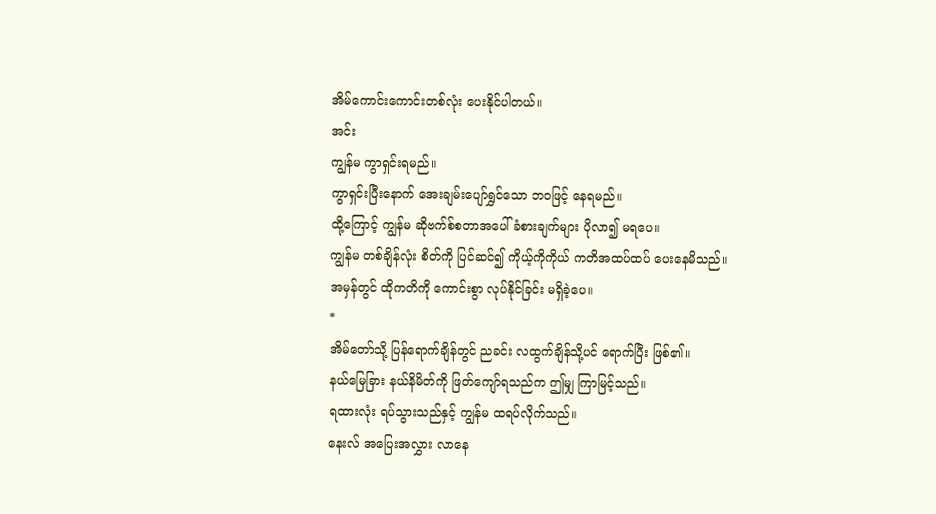အိမ်ကောင်းကောင်းတစ်လုံး ပေးနိုင်ပါတယ်။
အင်း
ကျွန်မ ကွာရှင်းရမည်။
ကွာရှင်းပြီးနောက် အေးချမ်းပျော်ရွှင်သော ဘဝဖြင့် နေရမည်။
ထို့ကြောင့် ကျွန်မ ဆိုဗက်စ်စတာအပေါ် ခံစားချက်များ ပိုလာ၍ မရပေ။
ကျွန်မ တစ်ချိန်လုံး စိတ်ကို ပြင်ဆင်၍ ကိုယ့်ကိုကိုယ် ကတိအထပ်ထပ် ပေးနေမိသည်။
အမှန်တွင် ထိုကတိကို ကောင်းစွာ လုပ်နိုင်ခြင်း မရှိခဲ့ပေ။
*
အိမ်တော်သို့ ပြန်ရောက်ချိန်တွင် ညခင်း လထွက်ချိန်သို့ပင် ရောက်ပြီး ဖြစ်၏။
နယ်မြေခြား နယ်နိမိတ်ကို ဖြတ်ကျော်ရသည်က ဤမျှ ကြာမြင့်သည်။
ရထားလုံး ရပ်သွားသည်နှင့် ကျွန်မ ထရပ်လိုက်သည်။
နေးလ် အပြေးအလွှား လာနေ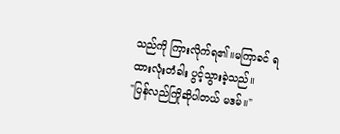သည်ကို ကြားလိုက်ရ၏။မကြာခင် ရထားလုံးတံခါး ပွင့်သွားခဲ့သည်။
"ပြန်လည်ကြိုဆိုပါတယ် မဒမ်။"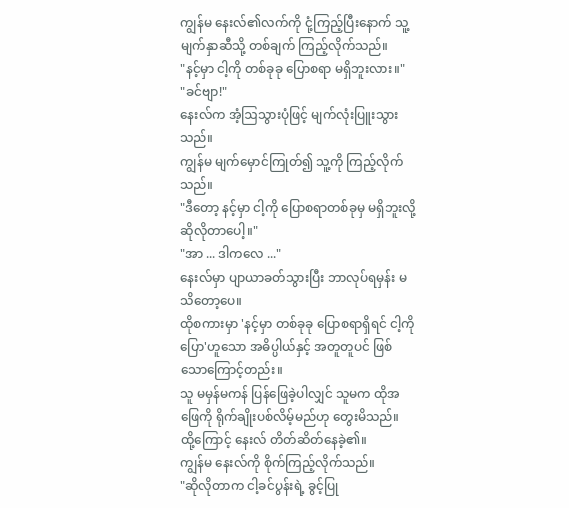ကျွန်မ နေးလ်၏လက်ကို ငုံ့ကြည့်ပြီးနောက် သူ့မျက်နှာဆီသို့ တစ်ချက် ကြည့်လိုက်သည်။
"နင့်မှာ ငါ့ကို တစ်ခုခု ပြောစရာ မရှိဘူးလား။"
"ခင်ဗျာ!"
နေးလ်က အံ့ဩသွားပုံဖြင့် မျက်လုံးပြူးသွားသည်။
ကျွန်မ မျက်မှောင်ကြုတ်၍ သူ့ကို ကြည့်လိုက်သည်။
"ဒီတော့ နင့်မှာ ငါ့ကို ပြောစရာတစ်ခုမှ မရှိဘူးလို့ ဆိုလိုတာပေါ့။"
"အာ ... ဒါကလေ ..."
နေးလ်မှာ ပျာယာခတ်သွားပြီး ဘာလုပ်ရမှန်း မသိတော့ပေ။
ထိုစကားမှာ 'နင့်မှာ တစ်ခုခု ပြောစရာရှိရင် ငါ့ကိုပြော'ဟူသော အဓိပ္ပါယ်နှင့် အတူတူပင် ဖြစ်သောကြောင့်တည်း။
သူ မမှန်မကန် ပြန်ဖြေခဲ့ပါလျှင် သူမက ထိုအဖြေကို ရိုက်ချိုးပစ်လိမ့်မည်ဟု တွေးမိသည်။
ထို့ကြောင့် နေးလ် တိတ်ဆိတ်နေခဲ့၏။
ကျွန်မ နေးလ်ကို စိုက်ကြည့်လိုက်သည်။
"ဆိုလိုတာက ငါ့ခင်ပွန်းရဲ့ ခွင့်ပြု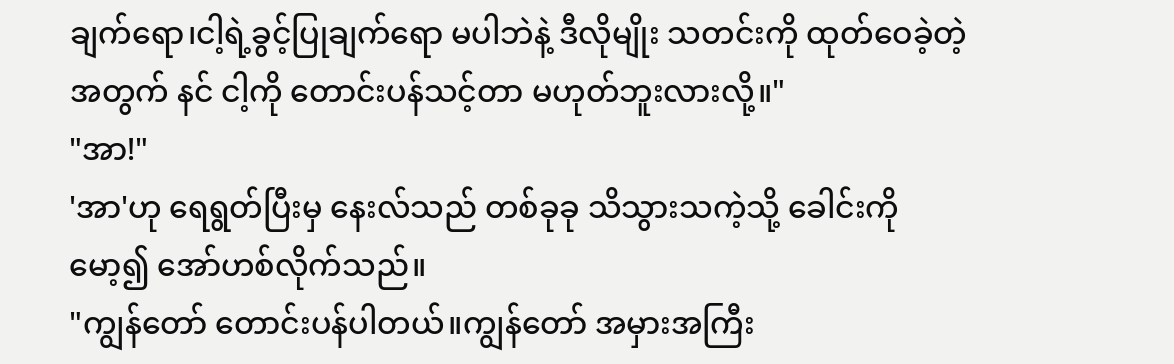ချက်ရော၊ငါ့ရဲ့ခွင့်ပြုချက်ရော မပါဘဲနဲ့ ဒီလိုမျိုး သတင်းကို ထုတ်ဝေခဲ့တဲ့အတွက် နင် ငါ့ကို တောင်းပန်သင့်တာ မဟုတ်ဘူးလားလို့။"
"အာ!"
'အာ'ဟု ရေရွတ်ပြီးမှ နေးလ်သည် တစ်ခုခု သိသွားသကဲ့သို့ ခေါင်းကို မော့၍ အော်ဟစ်လိုက်သည်။
"ကျွန်တော် တောင်းပန်ပါတယ်။ကျွန်တော် အမှားအကြီး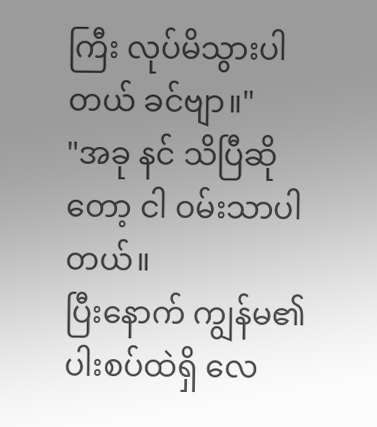ကြီး လုပ်မိသွားပါတယ် ခင်ဗျာ။"
"အခု နင် သိပြီဆိုတော့ ငါ ဝမ်းသာပါတယ်။
ပြီးနောက် ကျွန်မ၏ပါးစပ်ထဲရှိ လေ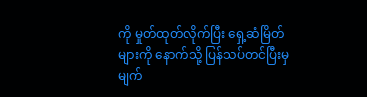ကို မှုတ်ထုတ်လိုက်ပြီး ရှေ့ဆံမြိတ်များကို နောက်သို့ ပြန်သပ်တင်ပြီးမှ မျက်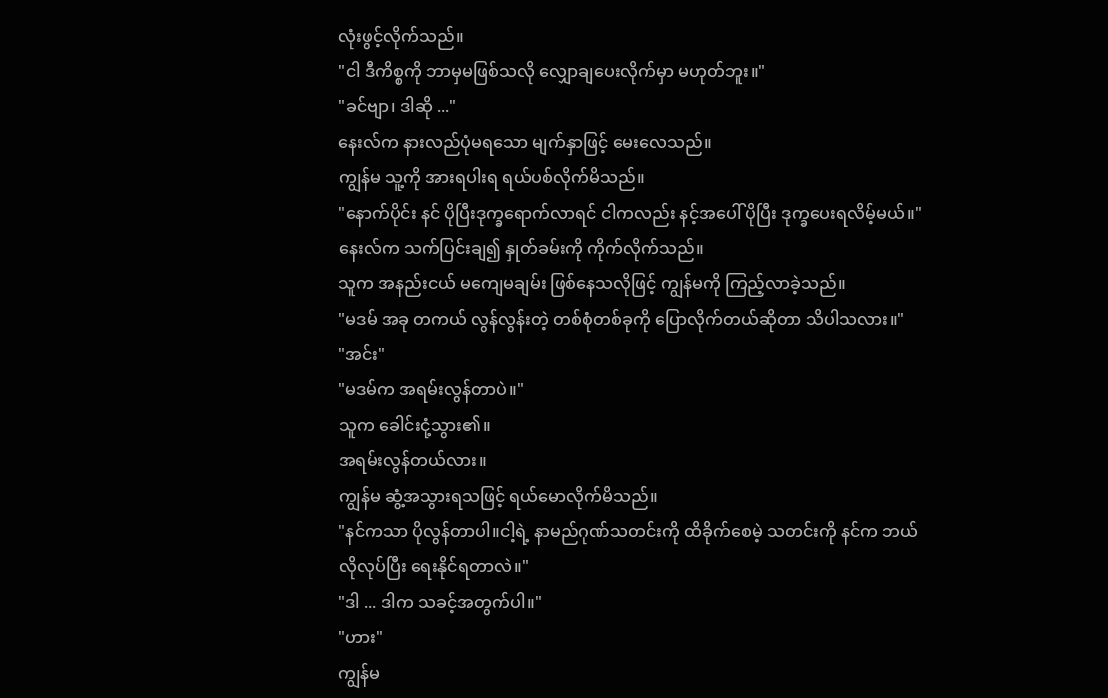လုံးဖွင့်လိုက်သည်။
"ငါ ဒီကိစ္စကို ဘာမှမဖြစ်သလို လျှောချပေးလိုက်မှာ မဟုတ်ဘူး။"
"ခင်ဗျာ၊ ဒါဆို ..."
နေးလ်က နားလည်ပုံမရသော မျက်နှာဖြင့် မေးလေသည်။
ကျွန်မ သူ့ကို အားရပါးရ ရယ်ပစ်လိုက်မိသည်။
"နောက်ပိုင်း နင် ပိုပြီးဒုက္ခရောက်လာရင် ငါကလည်း နင့်အပေါ် ပိုပြီး ဒုက္ခပေးရလိမ့်မယ်။"
နေးလ်က သက်ပြင်းချ၍ နှုတ်ခမ်းကို ကိုက်လိုက်သည်။
သူက အနည်းငယ် မကျေမချမ်း ဖြစ်နေသလိုဖြင့် ကျွန်မကို ကြည့်လာခဲ့သည်။
"မဒမ် အခု တကယ် လွန်လွန်းတဲ့ တစ်စုံတစ်ခုကို ပြောလိုက်တယ်ဆိုတာ သိပါသလား။"
"အင်း"
"မဒမ်က အရမ်းလွန်တာပဲ။"
သူက ခေါင်းငုံ့သွား၏။
အရမ်းလွန်တယ်လား။
ကျွန်မ ဆွံ့အသွားရသဖြင့် ရယ်မောလိုက်မိသည်။
"နင်ကသာ ပိုလွန်တာပါ။ငါ့ရဲ့ နာမည်ဂုဏ်သတင်းကို ထိခိုက်စေမဲ့ သတင်းကို နင်က ဘယ်လိုလုပ်ပြီး ရေးနိုင်ရတာလဲ။"
"ဒါ ... ဒါက သခင့်အတွက်ပါ။"
"ဟား"
ကျွန်မ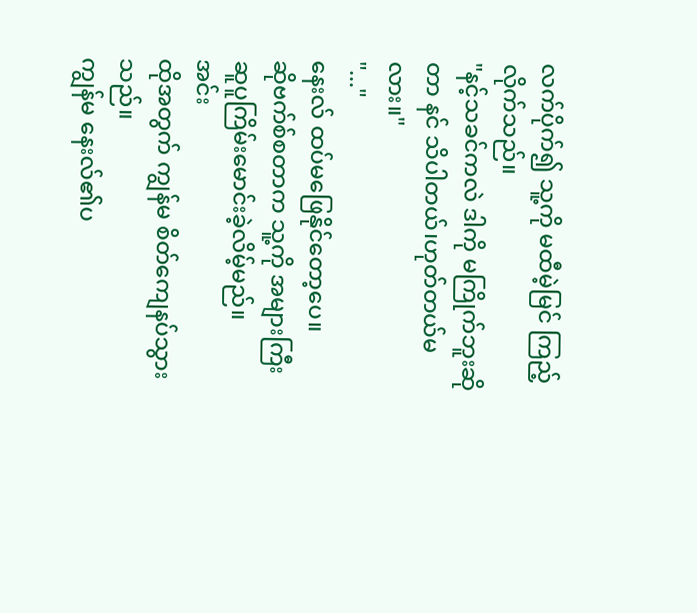လက်ပိုက်၍ သူ့ကို မထီမဲ့မြင် ကြည့်လိုက်သည်။
"နင့်သခင်ကလဲ ဒါကို မကြိုက်ဘူးဆိုတာ နင် သိပါတယ်၊ဟုတ်တယ်မလား။"
"..."
နေးလ် ထပ်မဖြေနိုင်တော့ပေ။
ဆိုဗက်စ်စတာက သူ့ကို အများကြီး ဆူပူကြိမ်းမောင်းခဲ့လိမ့်မည်။
အင်း
ထိုအတွက် ကျွန်မ စိတ်ကျေနပ်သွားသည်။
ကျွန်မ နေးလ်၏ပ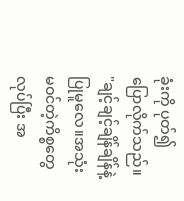ခုံးကို ပုတ်၍ ပြောလိုက်သည်။
"ချင့်ချင့်ချိန်ချိန်နဲ့ ပြုမူလေ။အသုံးမဝင်တဲ့ကိစ္စတွေ လုပ်ပြီး အ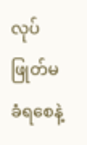လုပ်ဖြုတ်မခံရစေနဲ့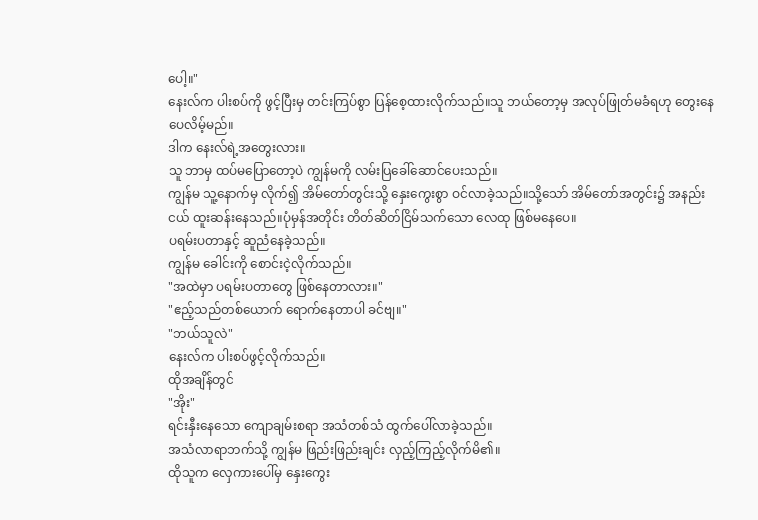ပေါ့။"
နေးလ်က ပါးစပ်ကို ဖွင့်ပြီးမှ တင်းကြပ်စွာ ပြန်စေ့ထားလိုက်သည်။သူ ဘယ်တော့မှ အလုပ်ဖြုတ်မခံရဟု တွေးနေပေလိမ့်မည်။
ဒါက နေးလ်ရဲ့အတွေးလား။
သူ ဘာမှ ထပ်မပြောတော့ပဲ ကျွန်မကို လမ်းပြခေါ်ဆောင်ပေးသည်။
ကျွန်မ သူ့နောက်မှ လိုက်၍ အိမ်တော်တွင်းသို့ နှေးကွေးစွာ ဝင်လာခဲ့သည်။သို့သော် အိမ်တော်အတွင်း၌ အနည်းငယ် ထူးဆန်းနေသည်။ပုံမှန်အတိုင်း တိတ်ဆိတ်ငြိမ်သက်သော လေထု ဖြစ်မနေပေ။
ပရမ်းပတာနှင့် ဆူညံနေခဲ့သည်။
ကျွန်မ ခေါင်းကို စောင်းငဲ့လိုက်သည်။
"အထဲမှာ ပရမ်းပတာတွေ ဖြစ်နေတာလား။"
"ဧည့်သည်တစ်ယောက် ရောက်နေတာပါ ခင်ဗျ။"
"ဘယ်သူလဲ"
နေးလ်က ပါးစပ်ဖွင့်လိုက်သည်။
ထိုအချိန်တွင်
"အိုး"
ရင်းနှီးနေသော ကျောချမ်းစရာ အသံတစ်သံ ထွက်ပေါ်လာခဲ့သည်။
အသံလာရာဘက်သို့ ကျွန်မ ဖြည်းဖြည်းချင်း လှည့်ကြည့်လိုက်မိ၏။
ထိုသူက လှေကားပေါ်မှ နှေးကွေး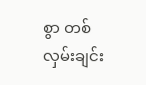စွာ တစ်လှမ်းချင်း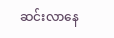ဆင်းလာနေ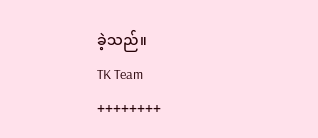ခဲ့သည်။
TK Team
++++++++